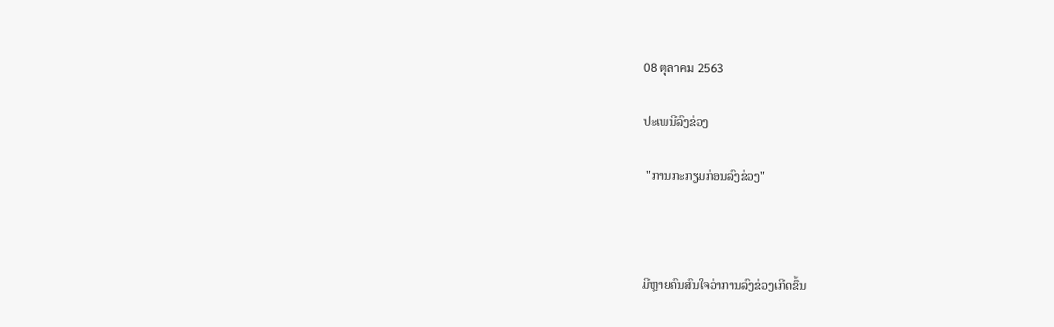08 ตุลาคม 2563

ປະເພນີລົງຂ່ວງ

 "ການກະກຽມກ່ອນລົງຂ່ວງ"



ມີຫຼາຍຄົນສົນໃຈວ່າການລົງຂ່ວງເກີດຂຶ້ນ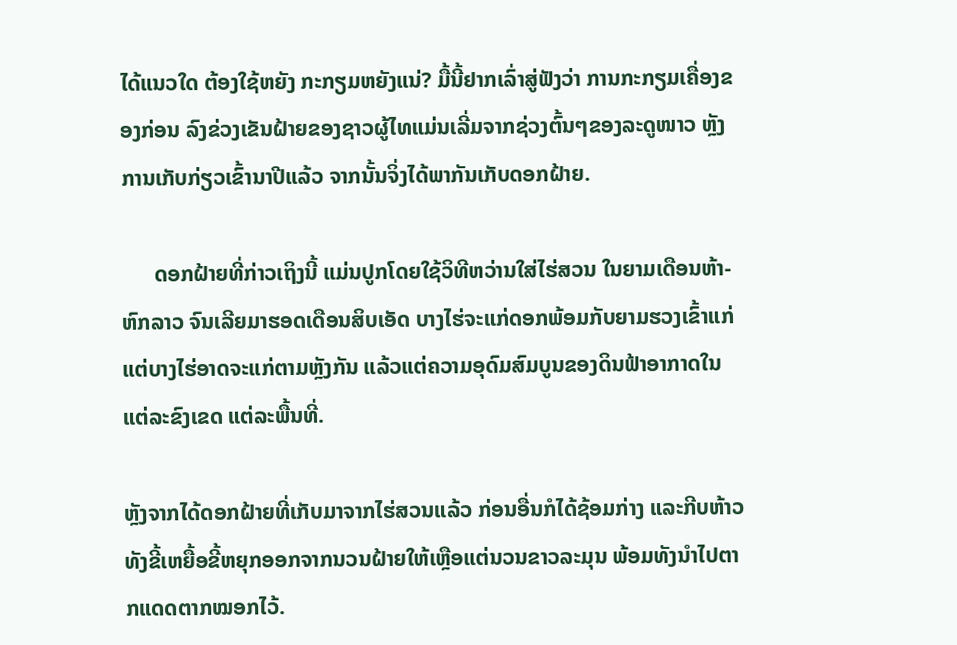ໄດ້ແນວໃດ ຕ້ອງໃຊ້ຫຍັງ ກະກຽມຫຍັງແນ່? ມື້ນີ້ຢາກເລົ່າສູ່ຟັງວ່າ ການກະກຽມເຄື່ອງຂອງກ່ອນ ລົງຂ່ວງເຂັນຝ້າຍຂອງຊາວຜູ້ໄທແມ່ນເລີ່ມຈາກຊ່ວງຕົ້ນໆຂອງລະດູໜາວ ຫຼັງການເກັບກ່ຽວເຂົ້ານາປີແລ້ວ ຈາກນັ້ນຈິ່ງໄດ້ພາກັນເກັບດອກຝ້າຍ.

      ດອກຝ້າຍທີ່ກ່າວເຖິງນີ້ ແມ່ນປູກໂດຍໃຊ້ວິທີຫວ່ານໃສ່ໄຮ່ສວນ ໃນຍາມເດືອນຫ້າ-ຫົກລາວ ຈົນເລີຍມາຮອດເດືອນສິບເອັດ ບາງໄຮ່ຈະແກ່ດອກພ້ອມກັບຍາມຮວງເຂົ້າແກ່ ແຕ່ບາງໄຮ່ອາດຈະແກ່ຕາມຫຼັງກັນ ແລ້ວແຕ່ຄວາມອຸດົມສົມບູນຂອງດິນຟ້າອາກາດໃນແຕ່ລະຂົງເຂດ ແຕ່ລະພື້ນທີ່.

ຫຼັງຈາກໄດ້ດອກຝ້າຍທີ່ເກັບມາຈາກໄຮ່ສວນແລ້ວ ກ່ອນອື່ນກໍໄດ້ຊ້ອມກ່າງ ແລະກີບຫ້າວ ທັງຂີ້ເຫຍື້ອຂີ້ຫຍຸກອອກຈາກນວນຝ້າຍໃຫ້ເຫຼືອແຕ່ນວນຂາວລະມຸນ ພ້ອມທັງນຳໄປຕາກແດດຕາກໝອກໄວ້.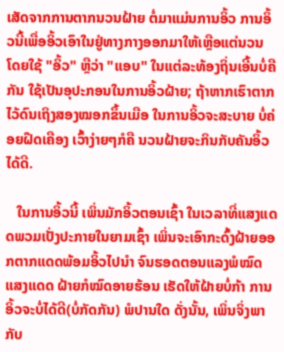ເສັດຈາກການຕາກນວນຝ້າຍ ຕໍ່ມາແມ່ນການອິ້ວ ການອິ້ວນີ້ເພື່ອອິ້ວເອົາໃນຢູ່ທາງກາງອອກມາໃຫ້ເຫຼືອແຕ່ນວນ ໂດຍໃຊ້ "ອິ້ວ" ຫຼືວ່າ "ແອບ" ໃນແຕ່ລະທ້ອງຖິ່ນເອີ້ນບໍ່ຄືກັນ ໃຊ້ເປັນອຸປະກອນໃນການອິ້ວຝ້າຍ; ຖ້າຫາກເຮົາຕາກໄວ້ດົນເຖິງສອງໝອກຂຶ້ນເມືອ ໃນການອິ້ວຈະສະບາຍ ບໍ່ຄ່ອຍຝືດເຄືອງ ເວົ້າງ່າຍໆກໍຄື ນວນຝ້າຍຈະກິນກັບຄັນອິ້ວໄດ້ດີ.

   ໃນການອິ້ວນີ້ ເພິ່ນມັກອິ້ວຕອນເຊົ້າ ໃນເວລາທີ່ແສງແດດພວມເປັ່ງປະກາຍໃນຍາມເຊົ້າ ເພິ່ນຈະເອົາກະດົ້ງຝ້າຍອອກຕາກແດດພ້ອມອິ້ວໄປນຳ ຈົນຮອດຕອນແລງພໍໝົດແສງແດດ ຝ້າຍກໍໝົດອາຍຮ້ອນ ເຮັດໃຫ້ຝ້າຍບໍ່ກ້າ ການອິ້ວຈະບໍ່ໄດ້ດີ(ບໍ່ກັດກັນ) ພໍປານໃດ ດັ່ງນັ້ນ, ເພິ່ນຈິ່ງພາກັບ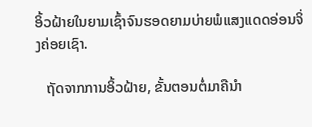ອິ້ວຝ້າຍໃນຍາມເຊົ້າຈົນຮອດຍາມບ່າຍພໍແສງແດດອ່ອນຈິ່ງຄ່ອຍເຊົາ.

   ຖັດຈາກການອິ້ວຝ້າຍ, ຂັ້ນຕອນຕໍ່ມາຄືນຳ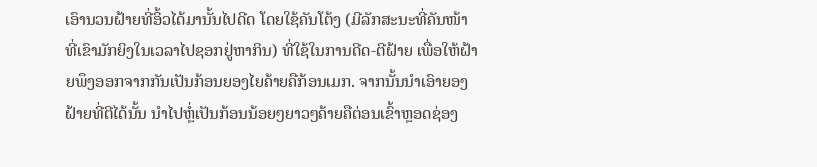ເອົານວນຝ້າຍທີ່ອິ້ວໄດ້ມານັ້ນໄປດີດ ໂດຍໃຊ້ຄັນໂຕ້ງ (ມີລັກສະນະທີ່ຄັນໜ້າທີ່ເຂົາມັກຍິງໃນເວລາໄປຊອກຢູ່ຫາກິນ) ທີ່ໃຊ້ໃນການດີດ-ຕີຝ້າຍ ເພື່ອໃຫ້ຝ້າຍພຶງອອກຈາກກັນເປັນກ້ອນຍອງໄຍຄ້າຍຄືກ້ອນເມກ. ຈາກນັ້ນນຳເອົາຍອງຝ້າຍທີ່ຕີໄດ້ນັ້ນ ນຳໄປຫຼໍ່ເປັນກ້ອນນ້ອຍໆຍາວໆຄ້າຍຄືຕ່ອນເຂົ້າຫຼອດຊ່ອງ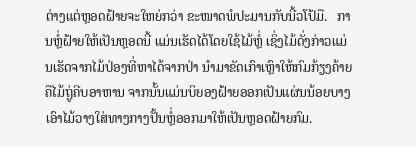ຕ່າງແຕ່ຫຼອດຝ້າຍຈະໃຫຍ່ກວ່າ ຂະໜາດພໍປະມານກັບນີ້ວໂປ້ມື.   ການຫຼໍ່ຝ້າຍໃຫ້ເປັນຫຼອດນີ້ ແມ່ນເຮັດໄດ້ໂດຍໃຊ້ໄມ້ຫຼໍ່ ເຊິ່ງໄມ້ດັ່ງກ່າວແມ່ນເຮັດຈາກໄມ້ປ່ອງທີ່ຫາໄດ້ຈາກປ່າ ນຳມາຂັດເກົາເຫຼົາໃຫ້ກົມກ້ຽງຄ້າຍຄືໄມ້ຖູ່ຄີບອາຫານ ຈາກນັ້ນແມ່ນບິຍອງຝ້າຍອອກເປັນແຜ່ນນ້ອຍບາງເອົາໄມ້ວາງໃສ່ທາງກາງປັ້ນຫຼໍ່ອອກມາໃຫ້ເປັນຫຼອດຝ້າຍກົມ.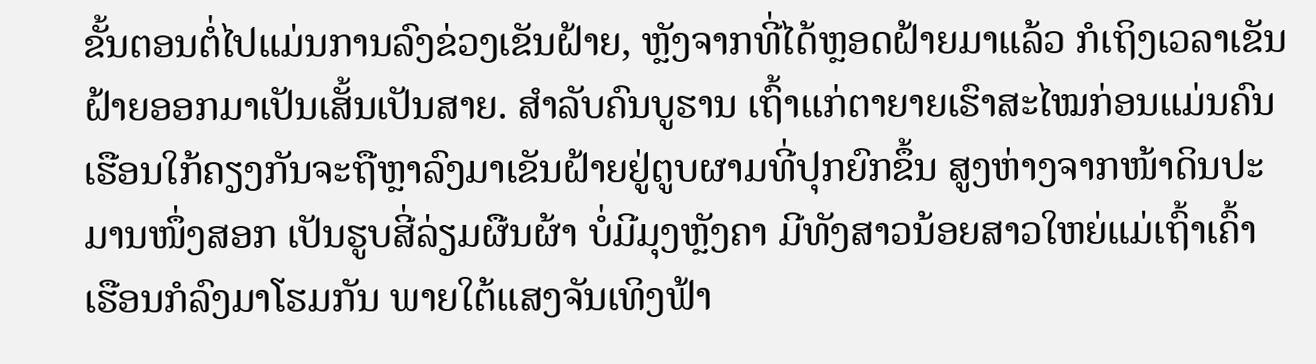ຂັ້ນຕອນຕໍ່ໄປແມ່ນການລົງຂ່ວງເຂັນຝ້າຍ, ຫຼັງຈາກທີ່ໄດ້ຫຼອດຝ້າຍມາແລ້ວ ກໍເຖິງເວລາເຂັນຝ້າຍອອກມາເປັນເສັ້ນເປັນສາຍ. ສຳລັບຄົນບູຮານ ເຖົ້າແກ່ຕາຍາຍເຮົາສະໄໝກ່ອນແມ່ນຄົນເຮືອນໃກ້ຄຽງກັນຈະຖືຫຼາລົງມາເຂັນຝ້າຍຢູ່ຕູບຜາມທີ່ປຸກຍົກຂຶ້ນ ສູງຫ່າງຈາກໜ້າດິນປະມານໜຶ່ງສອກ ເປັນຮູບສີ່ລ່ຽມຜືນຜ້າ ບໍ່ມີມຸງຫຼັງຄາ ມີທັງສາວນ້ອຍສາວໃຫຍ່ແມ່ເຖົ້າເຄົ້າເຮືອນກໍລົງມາໂຮມກັນ ພາຍໃຕ້ແສງຈັນເທິງຟ້າ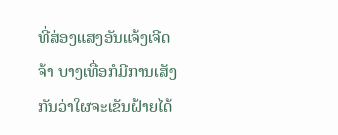ທີ່ສ່ອງແສງອັນແຈ້ງເຈີດຈ້າ ບາງເທື່ອກໍມີການເສັງກັນວ່າໃຜຈະເຂັນຝ້າຍໄດ້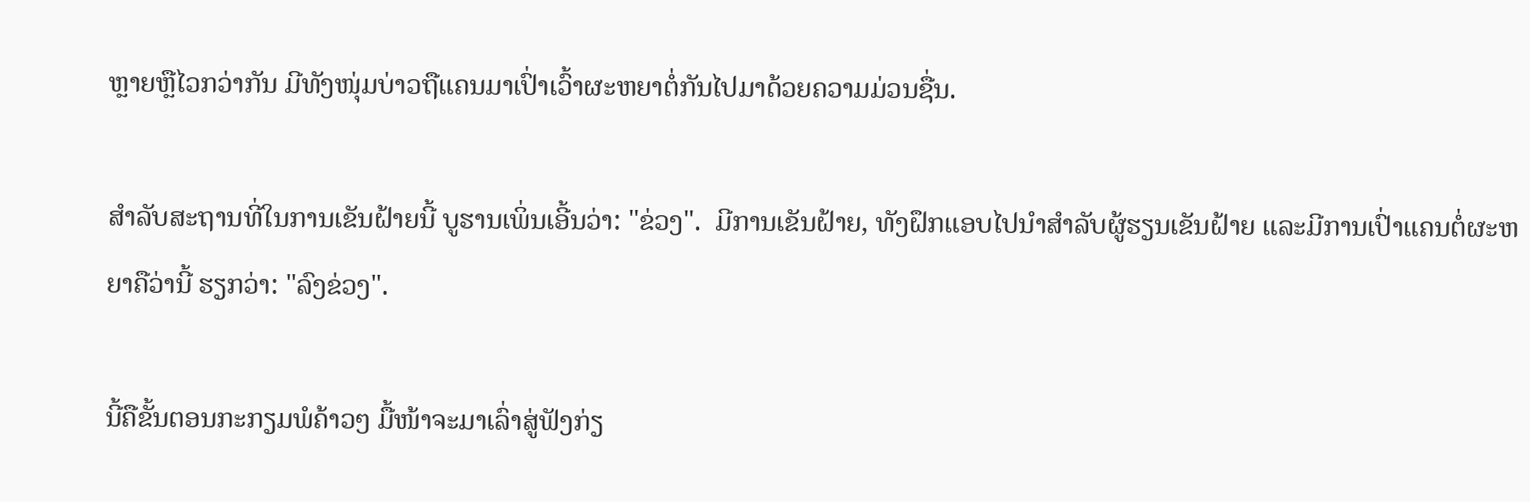ຫຼາຍຫຼືໄວກວ່າກັນ ມີທັງໜຸ່ມບ່າວຖືແຄນມາເປົ່າເວົ້າຜະຫຍາຕໍ່ກັນໄປມາດ້ວຍຄວາມມ່ວນຊື່ນ.

ສຳລັບສະຖານທີ່ໃນການເຂັນຝ້າຍນີ້ ບູຮານເພິ່ນເອີ້ນວ່າ: "ຂ່ວງ".  ມີການເຂັນຝ້າຍ, ທັງຝຶກແອບໄປນຳສຳລັບຜູ້ຮຽນເຂັນຝ້າຍ ແລະມີການເປົ່າແຄນຕໍ່ຜະຫຍາຄືວ່ານີ້ ຮຽກວ່າ: "ລົງຂ່ວງ".

ນີ້ຄືຂັ້ນຕອນກະກຽມພໍຄ້າວໆ ມື້ໜ້າຈະມາເລົ່າສູ່ຟັງກ່ຽ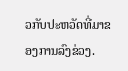ວກັບປະຫວັດທີ່ມາຂອງການລົງຂ່ວງ.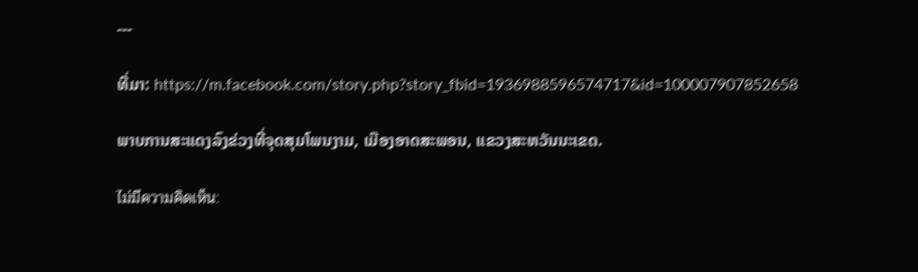---

ທີ່ມາ: https://m.facebook.com/story.php?story_fbid=1936988596574717&id=100007907852658

ພາບການສະແດງລົງຂ່ວງທີ່ຈຸດສຸມໂພນງາມ, ເມືອງອາດສະພອນ, ແຂວງສະຫວັນນະເຂດ.

ไม่มีความคิดเห็น: